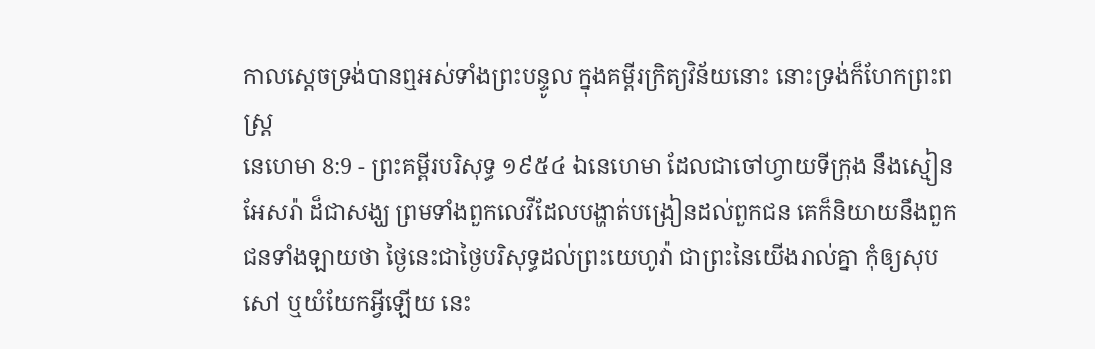កាលស្តេចទ្រង់បានឮអស់ទាំងព្រះបន្ទូល ក្នុងគម្ពីរក្រិត្យវិន័យនោះ នោះទ្រង់ក៏ហែកព្រះពស្ត្រ
នេហេមា 8:9 - ព្រះគម្ពីរបរិសុទ្ធ ១៩៥៤ ឯនេហេមា ដែលជាចៅហ្វាយទីក្រុង នឹងស្មៀនអែសរ៉ា ដ៏ជាសង្ឃ ព្រមទាំងពួកលេវីដែលបង្ហាត់បង្រៀនដល់ពួកជន គេក៏និយាយនឹងពួកជនទាំងឡាយថា ថ្ងៃនេះជាថ្ងៃបរិសុទ្ធដល់ព្រះយេហូវ៉ា ជាព្រះនៃយើងរាល់គ្នា កុំឲ្យសុបសៅ ឬយំយែកអ្វីឡើយ នេះ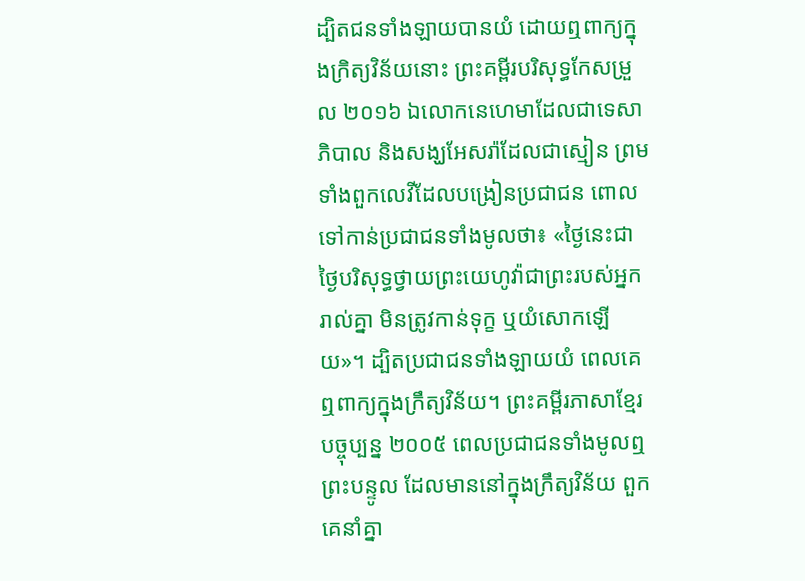ដ្បិតជនទាំងឡាយបានយំ ដោយឮពាក្យក្នុងក្រិត្យវិន័យនោះ ព្រះគម្ពីរបរិសុទ្ធកែសម្រួល ២០១៦ ឯលោកនេហេមាដែលជាទេសាភិបាល និងសង្ឃអែសរ៉ាដែលជាស្មៀន ព្រមទាំងពួកលេវីដែលបង្រៀនប្រជាជន ពោលទៅកាន់ប្រជាជនទាំងមូលថា៖ «ថ្ងៃនេះជាថ្ងៃបរិសុទ្ធថ្វាយព្រះយេហូវ៉ាជាព្រះរបស់អ្នករាល់គ្នា មិនត្រូវកាន់ទុក្ខ ឬយំសោកឡើយ»។ ដ្បិតប្រជាជនទាំងឡាយយំ ពេលគេឮពាក្យក្នុងក្រឹត្យវិន័យ។ ព្រះគម្ពីរភាសាខ្មែរបច្ចុប្បន្ន ២០០៥ ពេលប្រជាជនទាំងមូលឮព្រះបន្ទូល ដែលមាននៅក្នុងក្រឹត្យវិន័យ ពួកគេនាំគ្នា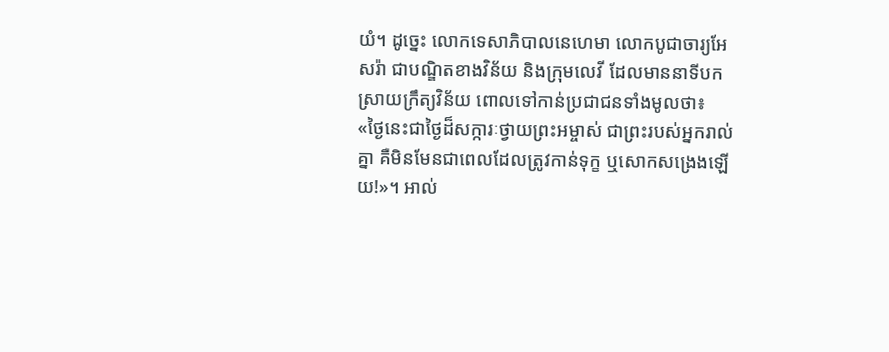យំ។ ដូច្នេះ លោកទេសាភិបាលនេហេមា លោកបូជាចារ្យអែសរ៉ា ជាបណ្ឌិតខាងវិន័យ និងក្រុមលេវី ដែលមាននាទីបកស្រាយក្រឹត្យវិន័យ ពោលទៅកាន់ប្រជាជនទាំងមូលថា៖ «ថ្ងៃនេះជាថ្ងៃដ៏សក្ការៈថ្វាយព្រះអម្ចាស់ ជាព្រះរបស់អ្នករាល់គ្នា គឺមិនមែនជាពេលដែលត្រូវកាន់ទុក្ខ ឬសោកសង្រេងឡើយ!»។ អាល់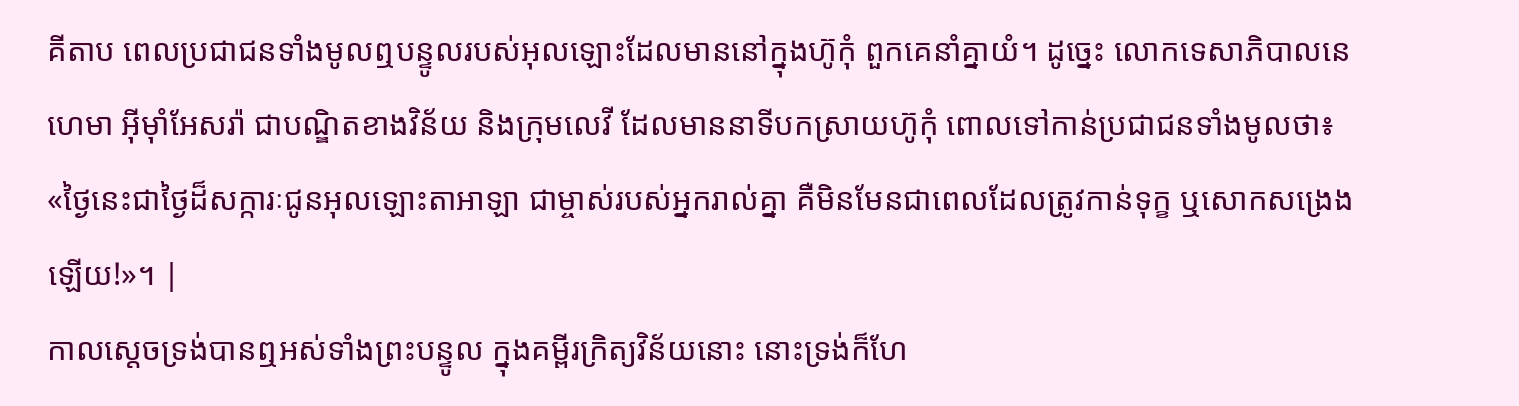គីតាប ពេលប្រជាជនទាំងមូលឮបន្ទូលរបស់អុលឡោះដែលមាននៅក្នុងហ៊ូកុំ ពួកគេនាំគ្នាយំ។ ដូច្នេះ លោកទេសាភិបាលនេហេមា អ៊ីមុាំអែសរ៉ា ជាបណ្ឌិតខាងវិន័យ និងក្រុមលេវី ដែលមាននាទីបកស្រាយហ៊ូកុំ ពោលទៅកាន់ប្រជាជនទាំងមូលថា៖ «ថ្ងៃនេះជាថ្ងៃដ៏សក្ការៈជូនអុលឡោះតាអាឡា ជាម្ចាស់របស់អ្នករាល់គ្នា គឺមិនមែនជាពេលដែលត្រូវកាន់ទុក្ខ ឬសោកសង្រេងឡើយ!»។ |
កាលស្តេចទ្រង់បានឮអស់ទាំងព្រះបន្ទូល ក្នុងគម្ពីរក្រិត្យវិន័យនោះ នោះទ្រង់ក៏ហែ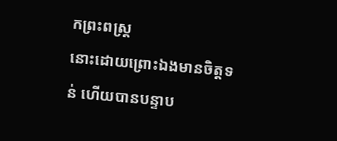កព្រះពស្ត្រ
នោះដោយព្រោះឯងមានចិត្តទន់ ហើយបានបន្ទាប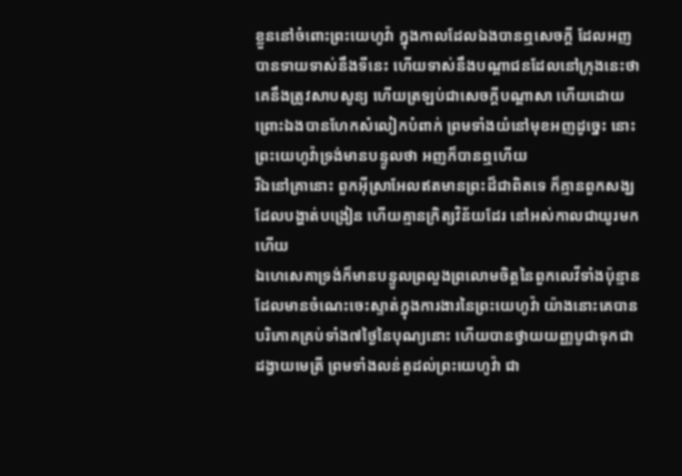ខ្លួននៅចំពោះព្រះយេហូវ៉ា ក្នុងកាលដែលឯងបានឮសេចក្ដី ដែលអញបានទាយទាស់នឹងទីនេះ ហើយទាស់នឹងបណ្តាជនដែលនៅក្រុងនេះថា គេនឹងត្រូវសាបសូន្យ ហើយត្រឡប់ជាសេចក្ដីបណ្តាសា ហើយដោយព្រោះឯងបានហែកសំលៀកបំពាក់ ព្រមទាំងយំនៅមុខអញដូច្នេះ នោះព្រះយេហូវ៉ាទ្រង់មានបន្ទូលថា អញក៏បានឮហើយ
រីឯនៅគ្រានោះ ពួកអ៊ីស្រាអែលឥតមានព្រះដ៏ជាពិតទេ ក៏គ្មានពួកសង្ឃដែលបង្ហាត់បង្រៀន ហើយគ្មានក្រិត្យវិន័យដែរ នៅអស់កាលជាយូរមកហើយ
ឯហេសេគាទ្រង់ក៏មានបន្ទូលព្រលួងព្រលោមចិត្តនៃពួកលេវីទាំងប៉ុន្មាន ដែលមានចំណេះចេះស្ទាត់ក្នុងការងារនៃព្រះយេហូវ៉ា យ៉ាងនោះគេបានបរិភោគគ្រប់ទាំង៧ថ្ងៃនៃបុណ្យនោះ ហើយបានថ្វាយយញ្ញបូជាទុកជាដង្វាយមេត្រី ព្រមទាំងលន់តួដល់ព្រះយេហូវ៉ា ជា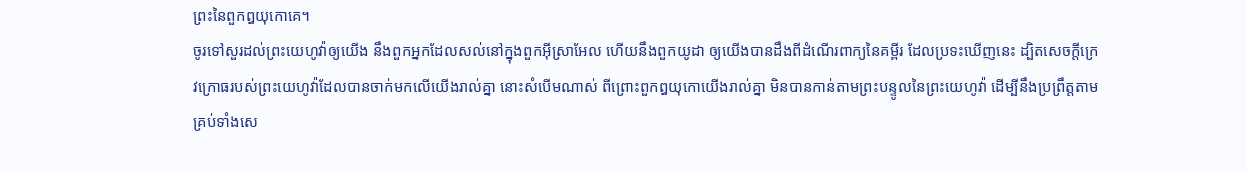ព្រះនៃពួកឰយុកោគេ។
ចូរទៅសួរដល់ព្រះយេហូវ៉ាឲ្យយើង នឹងពួកអ្នកដែលសល់នៅក្នុងពួកអ៊ីស្រាអែល ហើយនឹងពួកយូដា ឲ្យយើងបានដឹងពីដំណើរពាក្យនៃគម្ពីរ ដែលប្រទះឃើញនេះ ដ្បិតសេចក្ដីក្រេវក្រោធរបស់ព្រះយេហូវ៉ាដែលបានចាក់មកលើយើងរាល់គ្នា នោះសំបើមណាស់ ពីព្រោះពួកឰយុកោយើងរាល់គ្នា មិនបានកាន់តាមព្រះបន្ទូលនៃព្រះយេហូវ៉ា ដើម្បីនឹងប្រព្រឹត្តតាមគ្រប់ទាំងសេ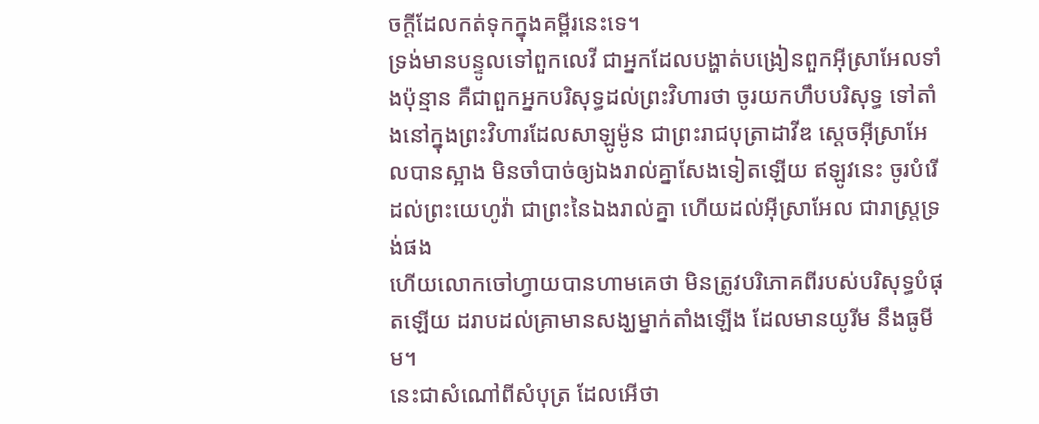ចក្ដីដែលកត់ទុកក្នុងគម្ពីរនេះទេ។
ទ្រង់មានបន្ទូលទៅពួកលេវី ជាអ្នកដែលបង្ហាត់បង្រៀនពួកអ៊ីស្រាអែលទាំងប៉ុន្មាន គឺជាពួកអ្នកបរិសុទ្ធដល់ព្រះវិហារថា ចូរយកហឹបបរិសុទ្ធ ទៅតាំងនៅក្នុងព្រះវិហារដែលសាឡូម៉ូន ជាព្រះរាជបុត្រាដាវីឌ ស្តេចអ៊ីស្រាអែលបានស្អាង មិនចាំបាច់ឲ្យឯងរាល់គ្នាសែងទៀតឡើយ ឥឡូវនេះ ចូរបំរើដល់ព្រះយេហូវ៉ា ជាព្រះនៃឯងរាល់គ្នា ហើយដល់អ៊ីស្រាអែល ជារាស្ត្រទ្រង់ផង
ហើយលោកចៅហ្វាយបានហាមគេថា មិនត្រូវបរិភោគពីរបស់បរិសុទ្ធបំផុតឡើយ ដរាបដល់គ្រាមានសង្ឃម្នាក់តាំងឡើង ដែលមានយូរីម នឹងធូមីម។
នេះជាសំណៅពីសំបុត្រ ដែលអើថា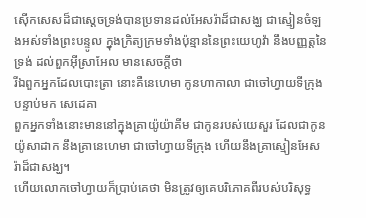ស៊ើកសេសដ៏ជាស្តេចទ្រង់បានប្រទានដល់អែសរ៉ាដ៏ជាសង្ឃ ជាស្មៀនចំឡងអស់ទាំងព្រះបន្ទូល ក្នុងក្រិត្យក្រមទាំងប៉ុន្មាននៃព្រះយេហូវ៉ា នឹងបញ្ញត្តនៃទ្រង់ ដល់ពួកអ៊ីស្រាអែល មានសេចក្ដីថា
រីឯពួកអ្នកដែលបោះត្រា នោះគឺនេហេមា កូនហាកាលា ជាចៅហ្វាយទីក្រុង បន្ទាប់មក សេដេគា
ពួកអ្នកទាំងនោះមាននៅក្នុងគ្រាយ៉ូយ៉ាគីម ជាកូនរបស់យេសួរ ដែលជាកូនយ៉ូសាដាក នឹងគ្រានេហេមា ជាចៅហ្វាយទីក្រុង ហើយនឹងគ្រាស្មៀនអែសរ៉ាដ៏ជាសង្ឃ។
ហើយលោកចៅហ្វាយក៏ប្រាប់គេថា មិនត្រូវឲ្យគេបរិភោគពីរបស់បរិសុទ្ធ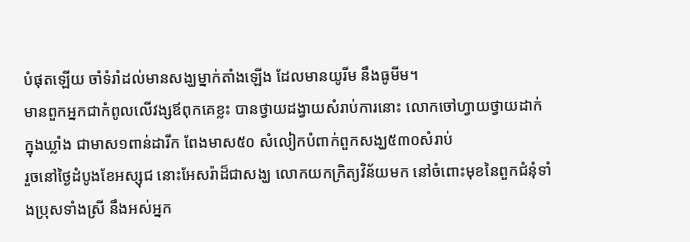បំផុតឡើយ ចាំទំរាំដល់មានសង្ឃម្នាក់តាំងឡើង ដែលមានយូរីម នឹងធូមីម។
មានពួកអ្នកជាកំពូលលើវង្សឪពុកគេខ្លះ បានថ្វាយដង្វាយសំរាប់ការនោះ លោកចៅហ្វាយថ្វាយដាក់ក្នុងឃ្លាំង ជាមាស១ពាន់ដារីក ពែងមាស៥០ សំលៀកបំពាក់ពួកសង្ឃ៥៣០សំរាប់
រួចនៅថ្ងៃដំបូងខែអស្សុជ នោះអែសរ៉ាដ៏ជាសង្ឃ លោកយកក្រិត្យវិន័យមក នៅចំពោះមុខនៃពួកជំនុំទាំងប្រុសទាំងស្រី នឹងអស់អ្នក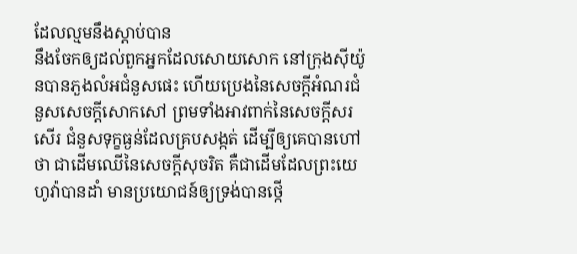ដែលល្មមនឹងស្តាប់បាន
នឹងចែកឲ្យដល់ពួកអ្នកដែលសោយសោក នៅក្រុងស៊ីយ៉ូនបានភួងលំអជំនួសផេះ ហើយប្រេងនៃសេចក្ដីអំណរជំនួសសេចក្ដីសោកសៅ ព្រមទាំងអាវពាក់នៃសេចក្ដីសរសើរ ជំនួសទុក្ខធ្ងន់ដែលគ្របសង្កត់ ដើម្បីឲ្យគេបានហៅថា ជាដើមឈើនៃសេចក្ដីសុចរិត គឺជាដើមដែលព្រះយេហូវ៉ាបានដាំ មានប្រយោជន៍ឲ្យទ្រង់បានថ្កើ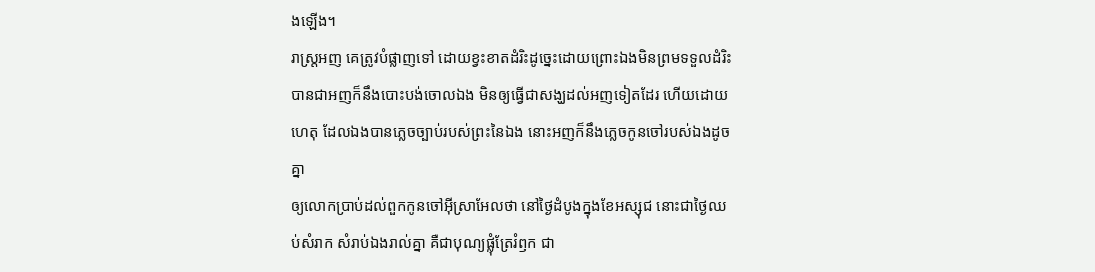ងឡើង។
រាស្ត្រអញ គេត្រូវបំផ្លាញទៅ ដោយខ្វះខាតដំរិះដូច្នេះដោយព្រោះឯងមិនព្រមទទួលដំរិះ បានជាអញក៏នឹងបោះបង់ចោលឯង មិនឲ្យធ្វើជាសង្ឃដល់អញទៀតដែរ ហើយដោយហេតុ ដែលឯងបានភ្លេចច្បាប់របស់ព្រះនៃឯង នោះអញក៏នឹងភ្លេចកូនចៅរបស់ឯងដូចគ្នា
ឲ្យលោកប្រាប់ដល់ពួកកូនចៅអ៊ីស្រាអែលថា នៅថ្ងៃដំបូងក្នុងខែអស្សុជ នោះជាថ្ងៃឈប់សំរាក សំរាប់ឯងរាល់គ្នា គឺជាបុណ្យផ្លុំត្រែរំឭក ជា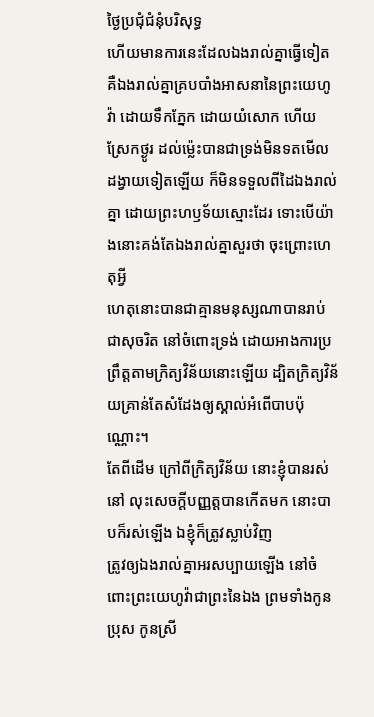ថ្ងៃប្រជុំជំនុំបរិសុទ្ធ
ហើយមានការនេះដែលឯងរាល់គ្នាធ្វើទៀត គឺឯងរាល់គ្នាគ្របបាំងអាសនានៃព្រះយេហូវ៉ា ដោយទឹកភ្នែក ដោយយំសោក ហើយស្រែកថ្ងូរ ដល់ម៉្លេះបានជាទ្រង់មិនទតមើលដង្វាយទៀតឡើយ ក៏មិនទទួលពីដៃឯងរាល់គ្នា ដោយព្រះហឫទ័យស្មោះដែរ ទោះបើយ៉ាងនោះគង់តែឯងរាល់គ្នាសួរថា ចុះព្រោះហេតុអ្វី
ហេតុនោះបានជាគ្មានមនុស្សណាបានរាប់ជាសុចរិត នៅចំពោះទ្រង់ ដោយអាងការប្រព្រឹត្តតាមក្រិត្យវិន័យនោះឡើយ ដ្បិតក្រិត្យវិន័យគ្រាន់តែសំដែងឲ្យស្គាល់អំពើបាបប៉ុណ្ណោះ។
តែពីដើម ក្រៅពីក្រិត្យវិន័យ នោះខ្ញុំបានរស់នៅ លុះសេចក្ដីបញ្ញត្តបានកើតមក នោះបាបក៏រស់ឡើង ឯខ្ញុំក៏ត្រូវស្លាប់វិញ
ត្រូវឲ្យឯងរាល់គ្នាអរសប្បាយឡើង នៅចំពោះព្រះយេហូវ៉ាជាព្រះនៃឯង ព្រមទាំងកូនប្រុស កូនស្រី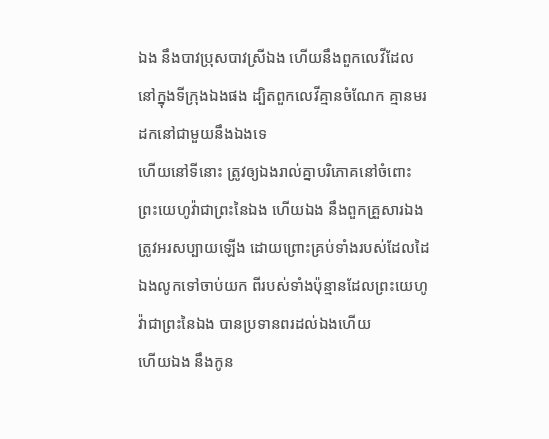ឯង នឹងបាវប្រុសបាវស្រីឯង ហើយនឹងពួកលេវីដែលនៅក្នុងទីក្រុងឯងផង ដ្បិតពួកលេវីគ្មានចំណែក គ្មានមរដកនៅជាមួយនឹងឯងទេ
ហើយនៅទីនោះ ត្រូវឲ្យឯងរាល់គ្នាបរិភោគនៅចំពោះព្រះយេហូវ៉ាជាព្រះនៃឯង ហើយឯង នឹងពួកគ្រួសារឯង ត្រូវអរសប្បាយឡើង ដោយព្រោះគ្រប់ទាំងរបស់ដែលដៃឯងលូកទៅចាប់យក ពីរបស់ទាំងប៉ុន្មានដែលព្រះយេហូវ៉ាជាព្រះនៃឯង បានប្រទានពរដល់ឯងហើយ
ហើយឯង នឹងកូន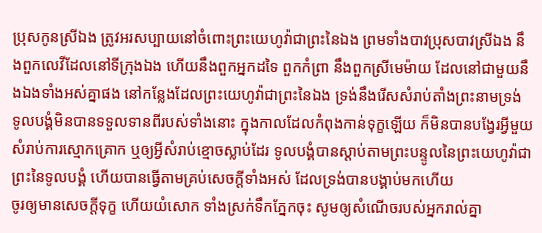ប្រុសកូនស្រីឯង ត្រូវអរសប្បាយនៅចំពោះព្រះយេហូវ៉ាជាព្រះនៃឯង ព្រមទាំងបាវប្រុសបាវស្រីឯង នឹងពួកលេវីដែលនៅទីក្រុងឯង ហើយនឹងពួកអ្នកដទៃ ពួកកំព្រា នឹងពួកស្រីមេម៉ាយ ដែលនៅជាមួយនឹងឯងទាំងអស់គ្នាផង នៅកន្លែងដែលព្រះយេហូវ៉ាជាព្រះនៃឯង ទ្រង់នឹងរើសសំរាប់តាំងព្រះនាមទ្រង់
ទូលបង្គំមិនបានទទួលទានពីរបស់ទាំងនោះ ក្នុងកាលដែលកំពុងកាន់ទុក្ខឡើយ ក៏មិនបានបង្វែរអ្វីមួយសំរាប់ការស្មោកគ្រោក ឬឲ្យអ្វីសំរាប់ខ្មោចស្លាប់ដែរ ទូលបង្គំបានស្តាប់តាមព្រះបន្ទូលនៃព្រះយេហូវ៉ាជាព្រះនៃទូលបង្គំ ហើយបានធ្វើតាមគ្រប់សេចក្ដីទាំងអស់ ដែលទ្រង់បានបង្គាប់មកហើយ
ចូរឲ្យមានសេចក្ដីទុក្ខ ហើយយំសោក ទាំងស្រក់ទឹកភ្នែកចុះ សូមឲ្យសំណើចរបស់អ្នករាល់គ្នា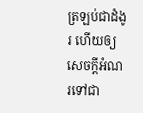ត្រឡប់ជាដំងូរ ហើយឲ្យសេចក្ដីអំណរទៅជា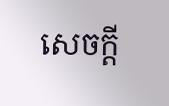សេចក្ដី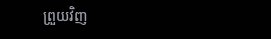ព្រួយវិញ